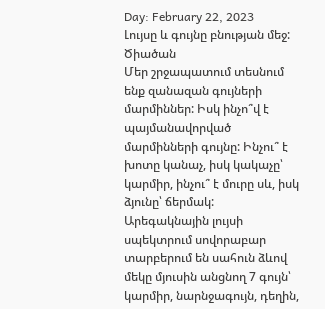Day: February 22, 2023
Լույսը և գույնը բնության մեջ: Ծիածան
Մեր շրջապատում տեսնում ենք զանազան գույների մարմիններ: Իսկ ինչո՞վ է պայմանավորված մարմինների գույնը: Ինչու՞ է խոտը կանաչ, իսկ կակաչը՝ կարմիր, ինչու՞ է մուրը սև, իսկ ձյունը՝ ճերմակ: Արեգակնային լույսի սպեկտրում սովորաբար տարբերում են սահուն ձևով մեկը մյուսին անցնող 7 գույն՝ կարմիր, նարնջագույն, դեղին,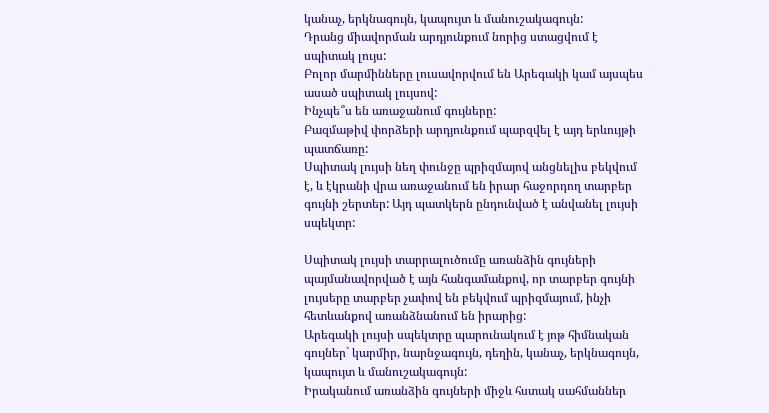կանաչ, երկնագույն, կապույտ և մանուշակագույն:
Դրանց միավորման արդյունքում նորից ստացվում է սպիտակ լույս:
Բոլոր մարմինները լուսավորվում են Արեգակի կամ այսպես ասած սպիտակ լույսով:
Ինչպե՞ս են առաջանում գույները:
Բազմաթիվ փորձերի արդյունքում պարզվել է այդ երևույթի պատճառը:
Սպիտակ լույսի նեղ փունջը պրիզմայով անցնելիս բեկվում է, և էկրանի վրա առաջանում են իրար հաջորդող տարբեր գույնի շերտեր: Այդ պատկերն ընդունված է անվանել լույսի սպեկտր:

Սպիտակ լույսի տարրալուծումը առանձին գույների պայմանավորված է այն հանգամանքով, որ տարբեր գույնի լույսերը տարբեր չափով են բեկվում պրիզմայում, ինչի հետևանքով առանձնանում են իրարից:
Արեգակի լույսի սպեկտրը պարունակում է յոթ հիմնական գույներ` կարմիր, նարնջագույն, դեղին, կանաչ, երկնագույն, կապույտ և մանուշակագույն:
Իրականում առանձին գույների միջև հստակ սահմաններ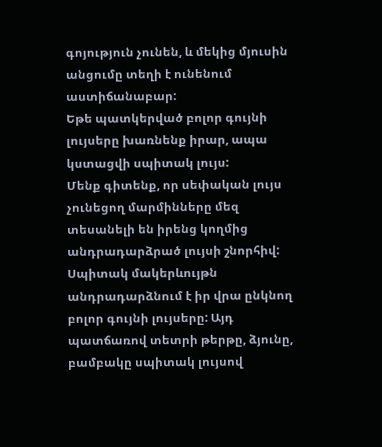գոյություն չունեն, և մեկից մյուսին անցումը տեղի է ունենում աստիճանաբար:
Եթե պատկերված բոլոր գույնի լույսերը խառնենք իրար, ապա կստացվի սպիտակ լույս:
Մենք գիտենք, որ սեփական լույս չունեցող մարմինները մեզ տեսանելի են իրենց կողմից անդրադարձրած լույսի շնորհիվ:
Սպիտակ մակերևույթն անդրադարձնում է իր վրա ընկնող բոլոր գույնի լույսերը: Այդ պատճառով տետրի թերթը, ձյունը, բամբակը սպիտակ լույսով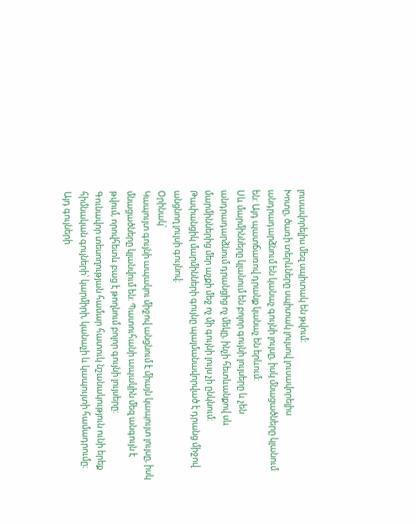լուսավորելիս մեզ սպիտակ են թվում:
Խոտը, ծառի տերևները սպիտակ լույսով լուսավորելիս անդրադարձնում են կանաչ գույնի լույսը, իսկ մնացածները կլանում են: Այդ պատճառով դրանք կանաչ են երևում:
Սև մարմինները կլանում են բոլոր գույնի լույսերը և չեն անդրադարձնում դրանցից ոչ մեկը, ինչի հետևանքով սև մարմիններից մեր աչքի մեջ ոչ մի գույնի լույս չի ընկնում:
Թափանցիկ մարմինների գույնը պայմանավորված է դրանց միջով անցնող լույսի գույնով:
Օրինակ՝
Կապույտ գույնի ապակու միջով անցնում է միայն կապույտ լույսը, իսկ մնացածները կլանվում են: Պատուհանի ապակին մեզ անգույն է թվում, որովհետև բաց է թողնում բոլոր գույնի լույսերը:
Գունավոր տեսողության համար հատուկ նշանակություն ունի երեք հիմնական գույների՝ կարմիրի, կանաչի և կապույտի համադրումը։ Այդ գույների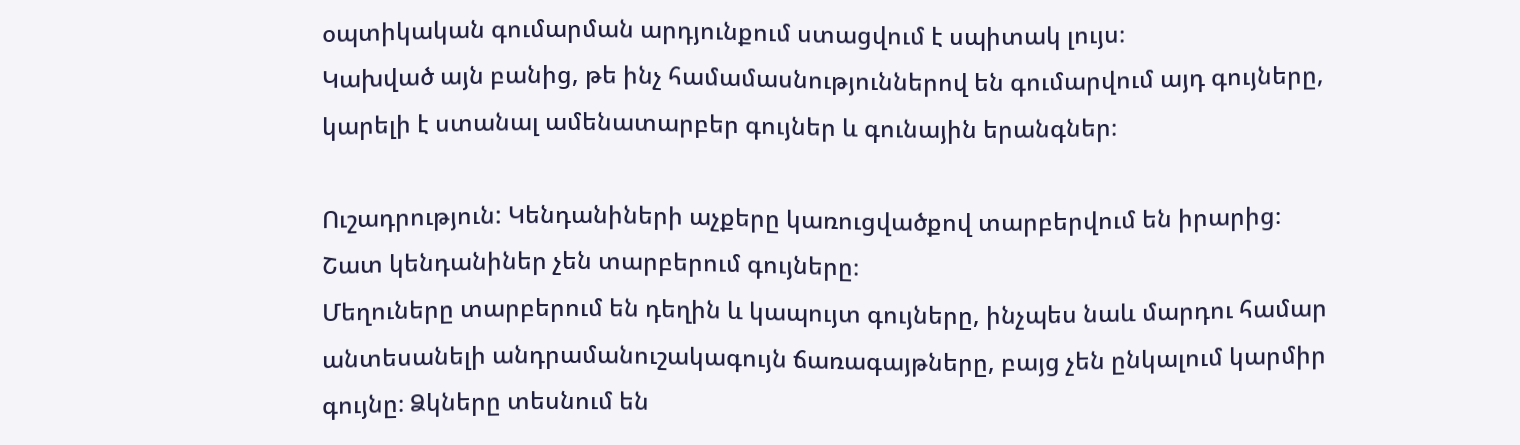օպտիկական գումարման արդյունքում ստացվում է սպիտակ լույս։
Կախված այն բանից, թե ինչ համամասնություններով են գումարվում այդ գույները, կարելի է ստանալ ամենատարբեր գույներ և գունային երանգներ։

Ուշադրություն: Կենդանիների աչքերը կառուցվածքով տարբերվում են իրարից։
Շատ կենդանիներ չեն տարբերում գույները։
Մեղուները տարբերում են դեղին և կապույտ գույները, ինչպես նաև մարդու համար անտեսանելի անդրամանուշակագույն ճառագայթները, բայց չեն ընկալում կարմիր գույնը։ Ձկները տեսնում են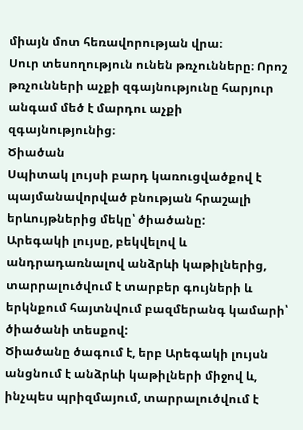միայն մոտ հեռավորության վրա։
Սուր տեսողություն ունեն թռչունները։ Որոշ թռչունների աչքի զգայնությունը հարյուր անգամ մեծ է մարդու աչքի զգայնությունից։
Ծիածան
Սպիտակ լույսի բարդ կառուցվածքով է պայմանավորված բնության հրաշալի երևույթներից մեկը՝ ծիածանը:
Արեգակի լույսը, բեկվելով և անդրադառնալով անձրևի կաթիլներից, տարրալուծվում է տարբեր գույների և երկնքում հայտնվում բազմերանգ կամարի՝ ծիածանի տեսքով:
Ծիածանը ծագում է, երբ Արեգակի լույսն անցնում է անձրևի կաթիլների միջով և, ինչպես պրիզմայում, տարրալուծվում է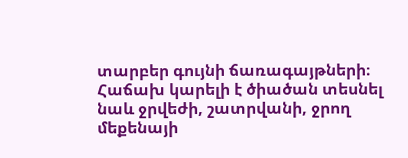տարբեր գույնի ճառագայթների։
Հաճախ կարելի է ծիածան տեսնել նաև ջրվեժի, շատրվանի, ջրող մեքենայի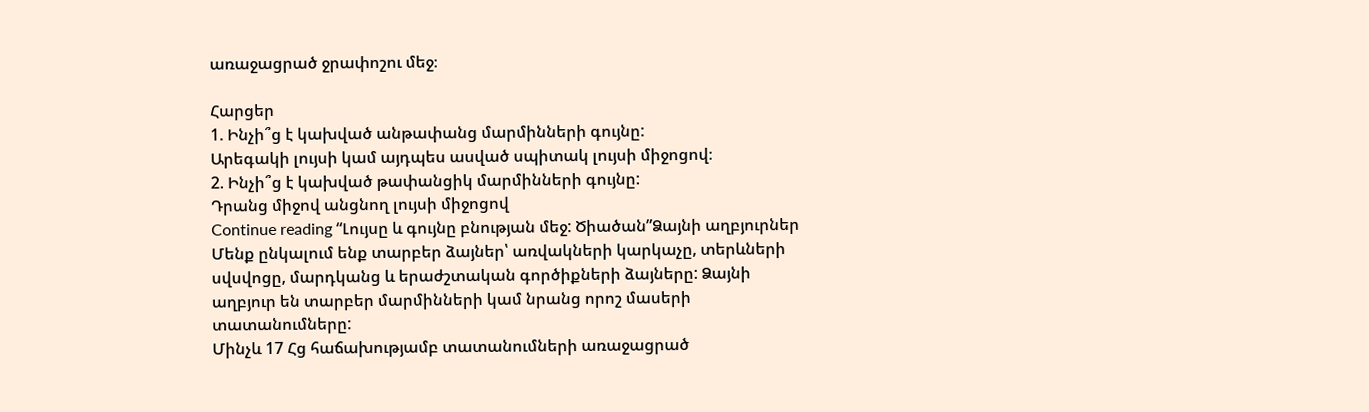առաջացրած ջրափոշու մեջ։

Հարցեր
1. Ինչի՞ց է կախված անթափանց մարմինների գույնը:
Արեգակի լույսի կամ այդպես ասված սպիտակ լույսի միջոցով։
2. Ինչի՞ց է կախված թափանցիկ մարմինների գույնը:
Դրանց միջով անցնող լույսի միջոցով
Continue reading “Լույսը և գույնը բնության մեջ: Ծիածան”Ձայնի աղբյուրներ
Մենք ընկալում ենք տարբեր ձայներ՝ առվակների կարկաչը, տերևների սվսվոցը, մարդկանց և երաժշտական գործիքների ձայները: Ձայնի աղբյուր են տարբեր մարմինների կամ նրանց որոշ մասերի տատանումները:
Մինչև 17 Հց հաճախությամբ տատանումների առաջացրած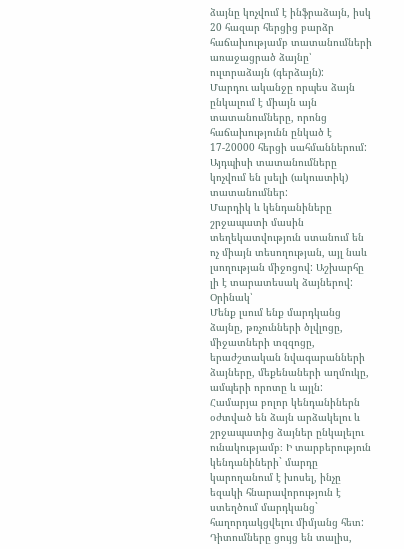ձայնը կոչվում է ինֆրաձայն, իսկ 20 հազար հերցից բարձր հաճախությամբ տատանումների առաջացրած ձայնը՝ ուլտրաձայն (գերձայն):
Մարդու ականջը որպես ձայն ընկալում է միայն այն տատանումները, որոնց հաճախությունն ընկած է 17-20000 հերցի սահմաններում: Այդպիսի տատանումները կոչվում են լսելի (ակուստիկ) տատանումներ:
Մարդիկ և կենդանիները շրջապատի մասին տեղեկատվություն ստանում են ոչ միայն տեսողության, այլ նաև լսողության միջոցով: Աշխարհը լի է տարատեսակ ձայներով:
Օրինակ՝
Մենք լսում ենք մարդկանց ձայնը, թռչունների ծլվլոցը, միջատների տզզոցը, երաժշտական նվագարանների ձայները, մեքենաների աղմուկը, ամպերի որոտը և այլն:
Համարյա բոլոր կենդանիներն օժտված են ձայն արձակելու և շրջապատից ձայներ ընկալելու ունակությամբ։ Ի տարբերություն կենդանիների` մարդը կարողանում է խոսել, ինչը եզակի հնարավորություն է ստեղծում մարդկանց` հաղորդակցվելու միմյանց հետ:
Դիտումները ցույց են տալիս,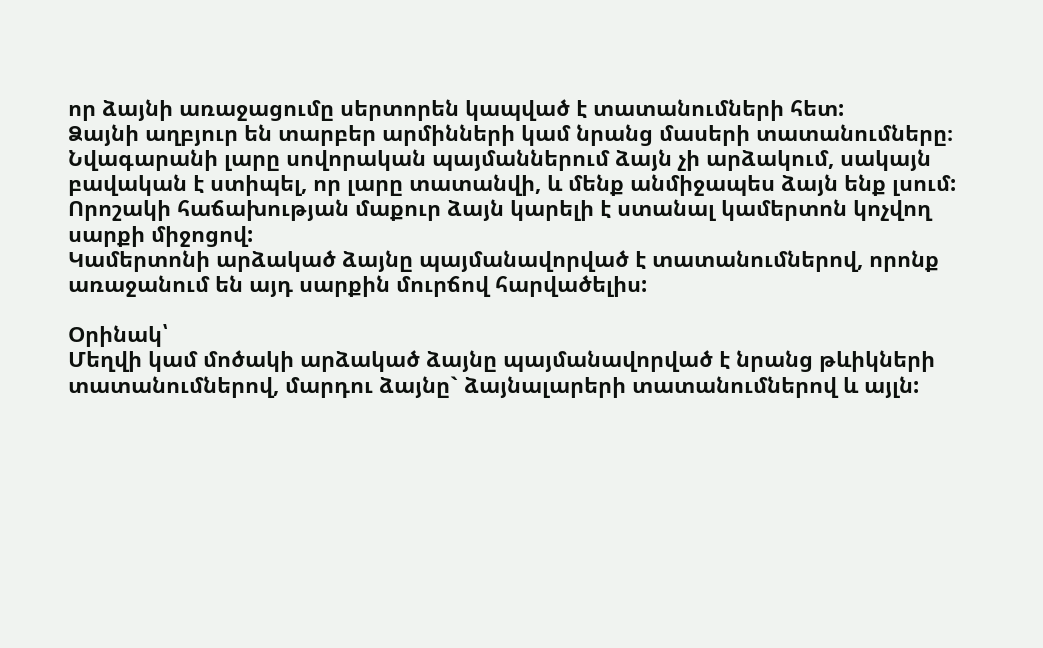որ ձայնի առաջացումը սերտորեն կապված է տատանումների հետ:
Ձայնի աղբյուր են տարբեր արմինների կամ նրանց մասերի տատանումները։
Նվագարանի լարը սովորական պայմաններում ձայն չի արձակում, սակայն բավական է ստիպել, որ լարը տատանվի, և մենք անմիջապես ձայն ենք լսում:
Որոշակի հաճախության մաքուր ձայն կարելի է ստանալ կամերտոն կոչվող սարքի միջոցով:
Կամերտոնի արձակած ձայնը պայմանավորված է տատանումներով, որոնք առաջանում են այդ սարքին մուրճով հարվածելիս:

Օրինակ՝
Մեղվի կամ մոծակի արձակած ձայնը պայմանավորված է նրանց թևիկների տատանումներով, մարդու ձայնը` ձայնալարերի տատանումներով և այլն: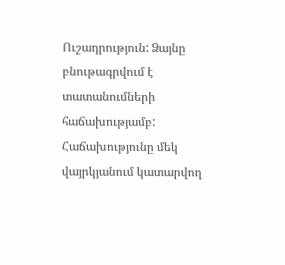Ուշադրություն: Ձայնը բնութագրվում է տատանումների հաճախությամբ:
Հաճախությունը մեկ վայրկյանում կատարվող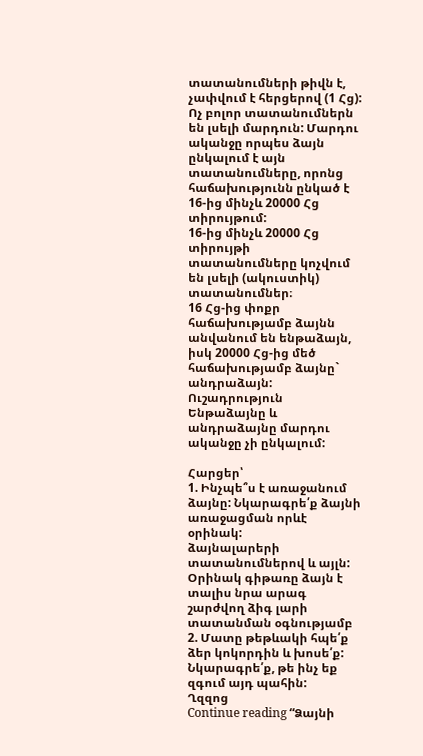տատանումների թիվն է, չափվում է հերցերով (1 Հց):
Ոչ բոլոր տատանումներն են լսելի մարդուն: Մարդու ականջը որպես ձայն ընկալում է այն տատանումները, որոնց հաճախությունն ընկած է 16-ից մինչև 20000 Հց տիրույթում:
16-ից մինչև 20000 Հց տիրույթի տատանումները կոչվում են լսելի (ակուստիկ) տատանումներ։
16 Հց-ից փոքր հաճախությամբ ձայնն անվանում են ենթաձայն, իսկ 20000 Հց-ից մեծ հաճախությամբ ձայնը` անդրաձայն:
Ուշադրություն
Ենթաձայնը և անդրաձայնը մարդու ականջը չի ընկալում:

Հարցեր՝
1. Ինչպե՞ս է առաջանում ձայնը: Նկարագրե՛ք ձայնի առաջացման որևէ օրինակ:
ձայնալարերի տատանումներով և այլն: Օրինակ գիթառը ձայն է տալիս նրա արագ շարժվող ձիգ լարի տատանման օգնությամբ
2. Մատը թեթևակի հպե՛ք ձեր կոկորդին և խոսե՛ք: Նկարագրե՛ք, թե ինչ եք զգում այդ պահին:
Ղզզոց
Continue reading “Ձայնի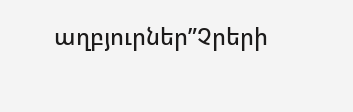աղբյուրներ”Չրերի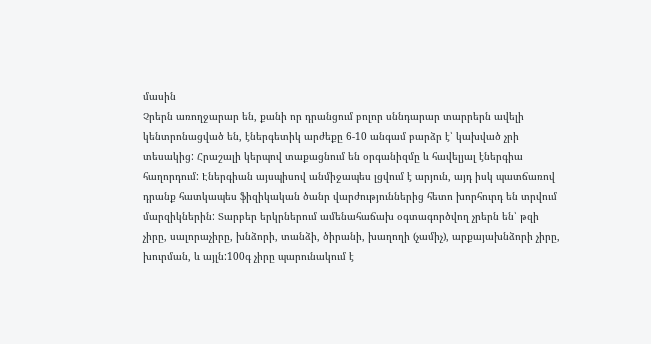մասին
Չրերն առողջարար են, քանի որ դրանցում բոլոր սննդարար տարրերն ավելի կենտրոնացված են, էներգետիկ արժեքը 6-10 անգամ բարձր է՝ կախված չրի տեսակից: Հրաշալի կերպով տաքացնում են օրգանիզմը և հավելյալ էներգիա հաղորդում: Էներգիան այսպիսով անմիջապես լցվում է արյուն, այդ իսկ պատճառով դրանք հատկապես ֆիզիկական ծանր վարժություններից հետո խորհուրդ են տրվում մարզիկներին: Տարբեր երկրներում ամենահաճախ օգտագործվող չրերն են՝ թզի չիրը, սալորաչիրը, խնձորի, տանձի, ծիրանի, խաղողի (չամիչ), արքայախնձորի չիրը, խուրման, և այլն:100գ չիրը պարունակում է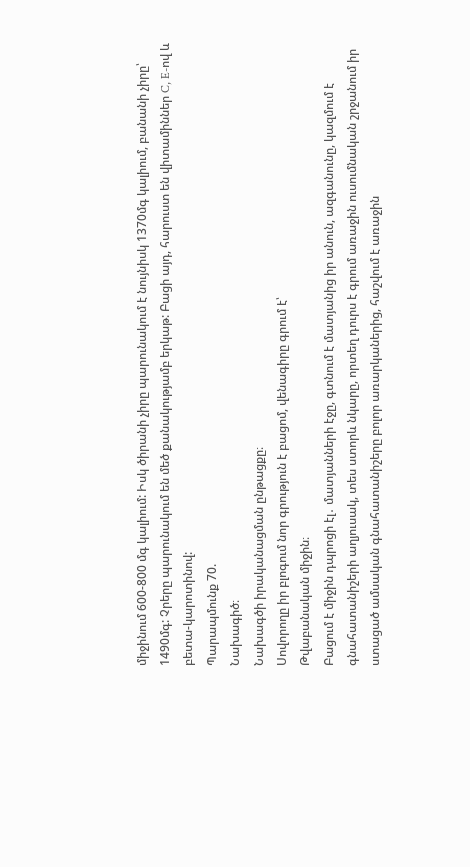միջինում 600-800 մգ կալիում: Իսկ ծիրանի չիրը պարունակում է նույնիսկ 1370մգ կալիում, բանանի չիրը՝ 1490մգ: Չրերը պարունակում են մեծ քանակությամբ երկաթ: Բացի այդ, հարուստ են վիտամիններ C, E-ով և բետա-կարոտինով:
Պարապմունք 70.
Նախագիծ։
Նախագծի իրականացման ընթացքը։
Սովորողը իր բլոգում նոր գրություն է բացոմ, վենագիրը գրում է՝
Թվաբանական միջին։
Բացում է միջին դպրոցի էլ․ մատյանների էջը, գտնում է մատյանից իր անուն, ազգանունը, կազմում է գնահատանիշերի աղյուսակ, տես ստորև նկարը, որտեղ դուրս է գրում առաջին ուսումնական շրջանում իր ստացած ամսական գնահատանիշերը բոլոր առարկաներից, հաշվում է առաջին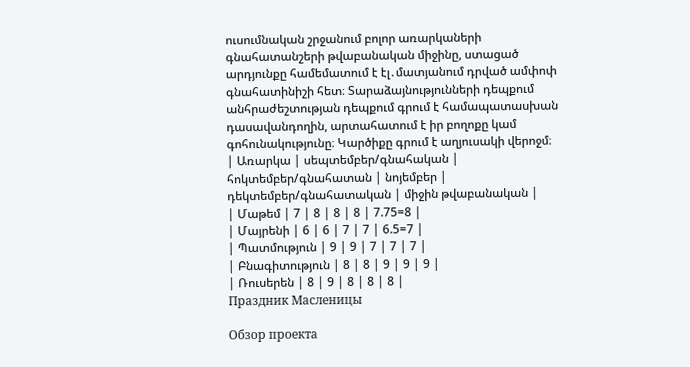ուսումնական շրջանում բոլոր առարկաների գնահատանշերի թվաբանական միջինը, ստացած արդյունքը համեմատում է էլ․մատյանում դրված ամփոփ գնահատինիշի հետ։ Տարաձայնությունների դեպքում անհրաժեշտության դեպքում գրում է համապատասխան դասավանդողին, արտահատում է իր բողոքը կամ գոհունակությունը։ Կարծիքը գրում է աղյուսակի վերոջմ։
| Առարկա | սեպտեմբեր/գնահական | հոկտեմբեր/գնահատան | նոյեմբեր | դեկտեմբեր/գնահատական | միջին թվաբանական |
| Մաթեմ | 7 | 8 | 8 | 8 | 7.75=8 |
| Մայրենի | 6 | 6 | 7 | 7 | 6.5=7 |
| Պատմություն | 9 | 9 | 7 | 7 | 7 |
| Բնագիտություն | 8 | 8 | 9 | 9 | 9 |
| Ռուսերեն | 8 | 9 | 8 | 8 | 8 |
Праздник Масленицы

Обзор проекта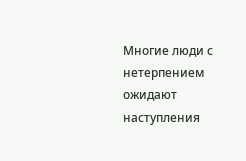Многие люди с нетерпением ожидают наступления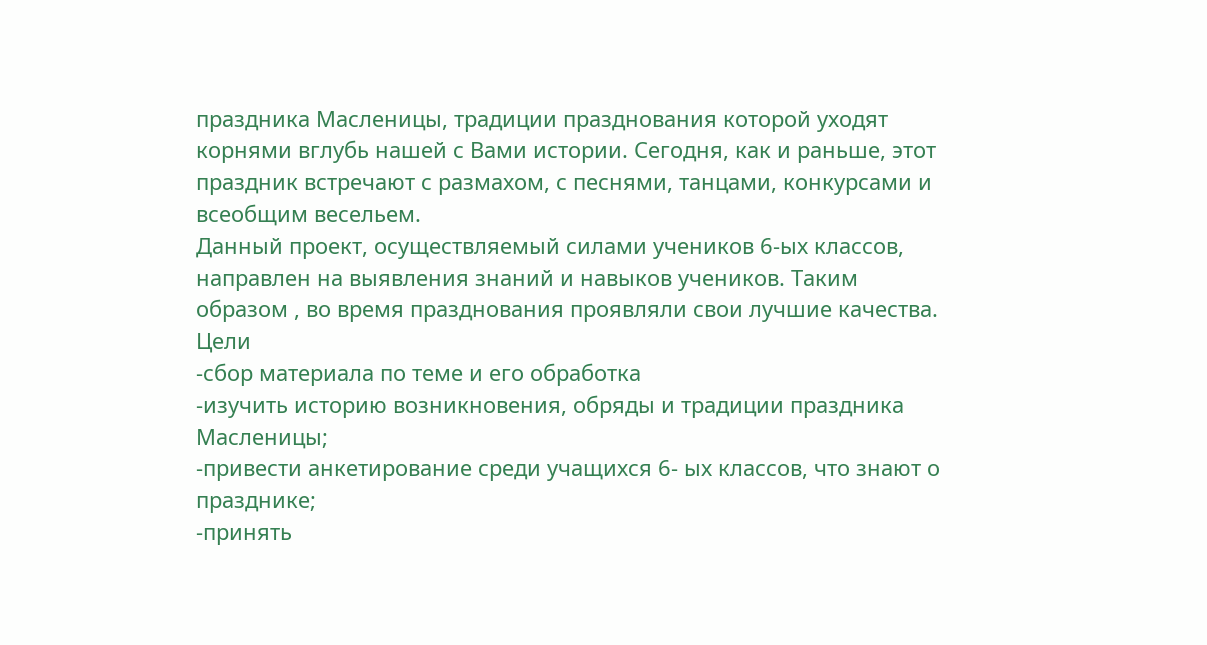праздника Масленицы, традиции празднования которой уходят корнями вглубь нашей с Вами истории. Сегодня, как и раньше, этот праздник встречают с размахом, с песнями, танцами, конкурсами и всеобщим весельем.
Данный проект, осуществляемый силами учеников 6-ых классов, направлен на выявления знаний и навыков учеников. Таким образом , во время празднования проявляли свои лучшие качества.
Цели
-сбор материала по теме и его обработка
-изучить историю возникновения, обряды и традиции праздника Масленицы;
-привести анкетирование среди учащихся 6- ых классов, что знают о празднике;
-принять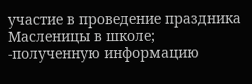участие в проведение праздника Масленицы в школе;
-полученную информацию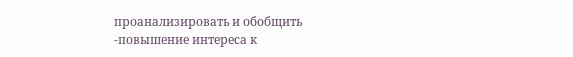проанализировать и обобщить
-повышение интереса к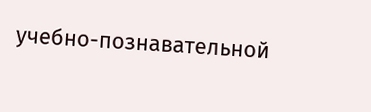учебно-познавательной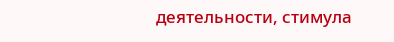деятельности, стимула